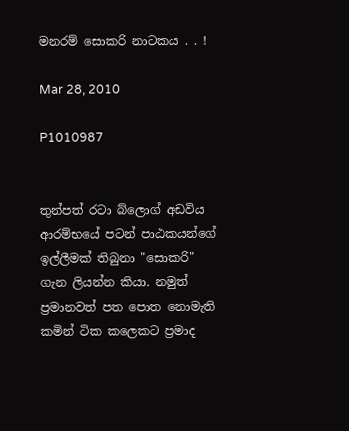මනරම් සොකරි නාටකය . . !

Mar 28, 2010

P1010987


තුන්පත් රටා බ්ලොග් අඩවිය ආරම්භයේ පටන් පාඨකයන්ගේ ඉල්ලීමක් තිබුනා "සොකරි" ගැන ලියන්න කියා. නමුත් ප්‍රමානවත් පත පොත නොමැති කමින් ටික කලෙකට ප්‍රමාද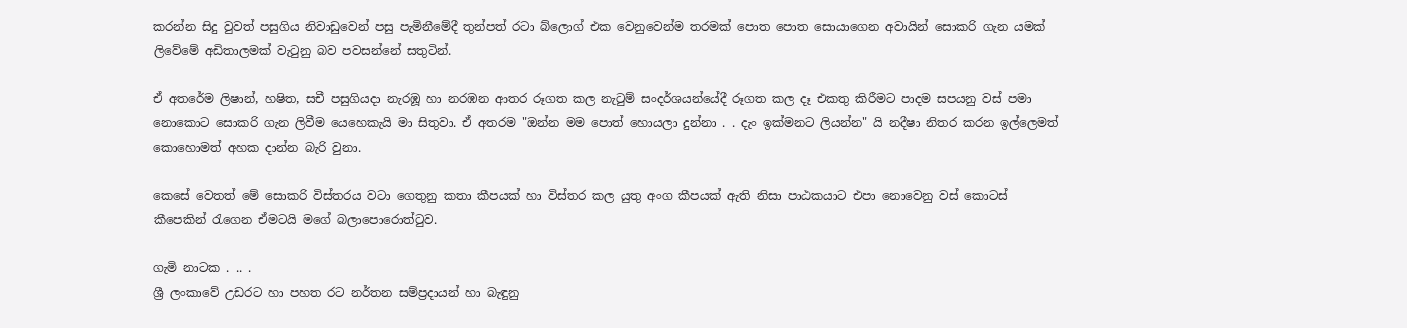කරන්න සිදු වුවත් පසුගිය නිවාඩුවෙන් පසු පැමිනීමේදී තුන්පත් රටා බ්ලොග් එක වෙනුවෙන්ම තරමක් පොත පොත සොයාගෙන අවායින් සොකරි ගැන යමක් ලිවේමේ අඩිතාලමක් වැටුනු බව පවසන්නේ සතුටින්.

ඒ අතරේම ලිෂාන්, හෂිත, සචී පසුගියදා නැරඹූ හා නරඹන ආතර රූගත කල නැටුම් සංදර්ශයන්යේදී රූගත කල දෑ එකතු කිරීමට පාදම සපයනු වස් පමා නොකොට සොකරි ගැන ලිවීම යෙහෙකැයි මා සිතුවා. ඒ අතරම "ඔන්න මම පොත් හොයලා දුන්නා . . දැං ඉක්මනට ලියන්න" යි නදීෂා නිතර කරන ඉල්ලෙමත් කොහොමත් අහක දාන්න බැරි වුනා.

කෙසේ වෙතත් මේ සොකරි විස්තරය වටා ගෙතුනු කතා කීපයක් හා විස්තර කල යුතු අංග කීපයක් ඇති නිසා පාඨකයාට එපා නොවෙනු වස් කොටස් කීපෙකින් රැගෙන ඒමටයි මගේ බලාපොරොත්ටුව.

ගැමි නාටක . .. .
ශ්‍රී ලංකාවේ උඩරට හා පහත රට නර්තන සම්ප්‍රදායන් හා බැඳුනු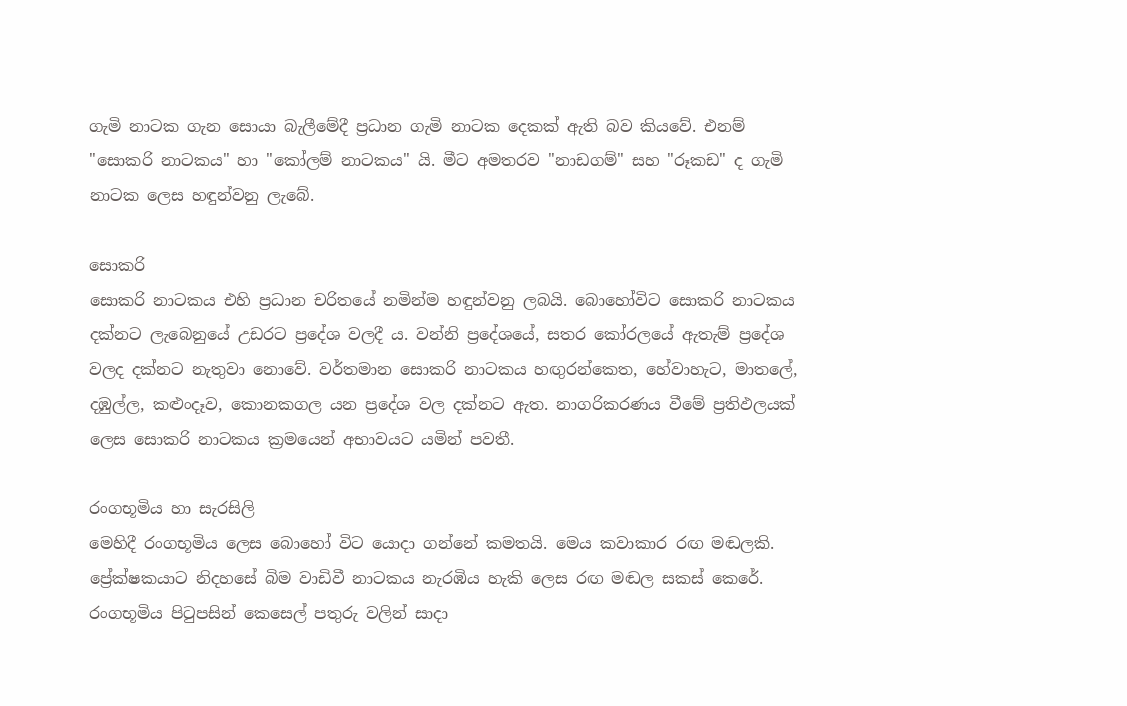ගැමි නාටක ගැන සොයා බැලීමේදී ප්‍රධාන ගැමි නාටක දෙකක් ඇති බව කියවේ. එනම් "සොකරි නාටකය" හා "කෝලම් නාටකය" යි. මීට අමතරව "නාඩගම්" සහ "රූකඩ" ද ගැමි නාටක ලෙස හඳුන්වනු ලැබේ.

සොකරි
සොකරි නාටකය එහි ප්‍රධාන චරිතයේ නමින්ම හඳුන්වනු ලබයි. බොහෝවිට සොකරි නාටකය දක්නට ලැබෙනුයේ උඩරට ප්‍රදේශ වලදී ය. වන්නි ප්‍රදේශයේ, සතර කෝරලයේ ඇතැම් ප්‍රදේශ වලද දක්නට නැතුවා නොවේ. වර්තමාන සොකරි නාටකය හඟුරන්කෙත, හේවාහැට, මාතලේ, දඹුල්ල, කළුංදෑව, කොනකගල යන ප්‍රදේශ වල දක්නට ඇත. නාගරිකරණය වීමේ ප්‍රතිඵලයක් ලෙස සොකරි නාටකය ක්‍රමයෙන් අභාවයට යමින් පවතී.

රංගභූමිය හා සැරසිලි
මෙහිදී රංගභූමිය ලෙස බොහෝ විට යොදා ගන්නේ කමතයි. මෙය කවාකාර රඟ මඬලකි. ප්‍රේක්ෂකයාට නිදහසේ බිම වාඩිවී නාටකය නැරඹිය හැකි ලෙස රඟ මඬල සකස් කෙරේ. රංගභූමිය පිටුපසින් කෙසෙල් පතුරු වලින් සාදා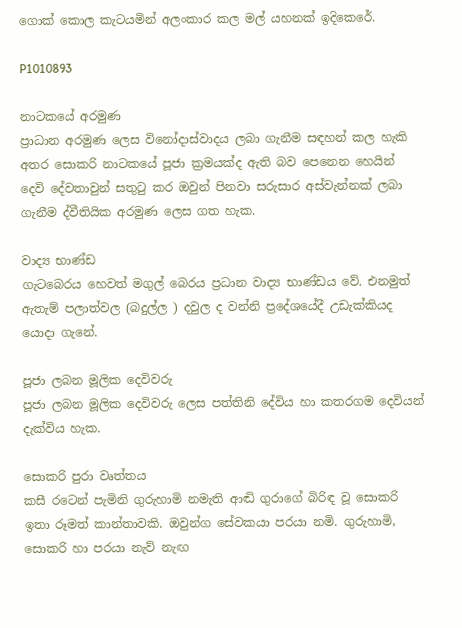ගොක් කොල කැටයමින් අලංකාර කල මල් යහනක් ඉදිකෙරේ.

P1010893

නාටකයේ අරමුණ
ප්‍රාධාන අරමුණ ලෙස විනෝදාස්වාදය ලබා ගැනීම සඳහන් කල හැකි අතර සොකරි නාටකයේ පූජා ක්‍රමයක්ද ඇති බව පෙනෙන හෙයින් දෙවි දේවතාවුන් සතුටු කර ඔවුන් පිනවා සරුසාර අස්වැන්නක් ලබා ගැනීම ද්වීතියික අරමුණ ලෙස ගත හැක.

වාද්‍ය භාණ්ඩ
ගැටබෙරය හෙවත් මගුල් බෙරය ප්‍රධාන වාද්‍ය භාණ්ඩය වේ. එනමුත් ඇතැම් පලාත්වල (බදුල්ල ) දවුල ද වන්නි ප්‍රදේශයේදී උඩැක්කියද යොදා ගැනේ.

පූජා ලබන මූලික දෙවිවරු
පූජා ලබන මූලික දෙවිවරු ලෙස පත්තිනි දේවිය හා කතරගම දෙවියන් දැක්විය හැක.

සොකරි පුරා වෘත්තය
කසී රටෙන් පැමිනි ගුරුහාමි නමැති ආඬි ගුරාගේ බිරිඳ වූ සොකරි ඉතා රූමත් කාන්තාවකි. ඔවුන්ග සේවකයා පරයා නමි. ගුරුහාමි, සොකරි හා පරයා නැව් නැඟ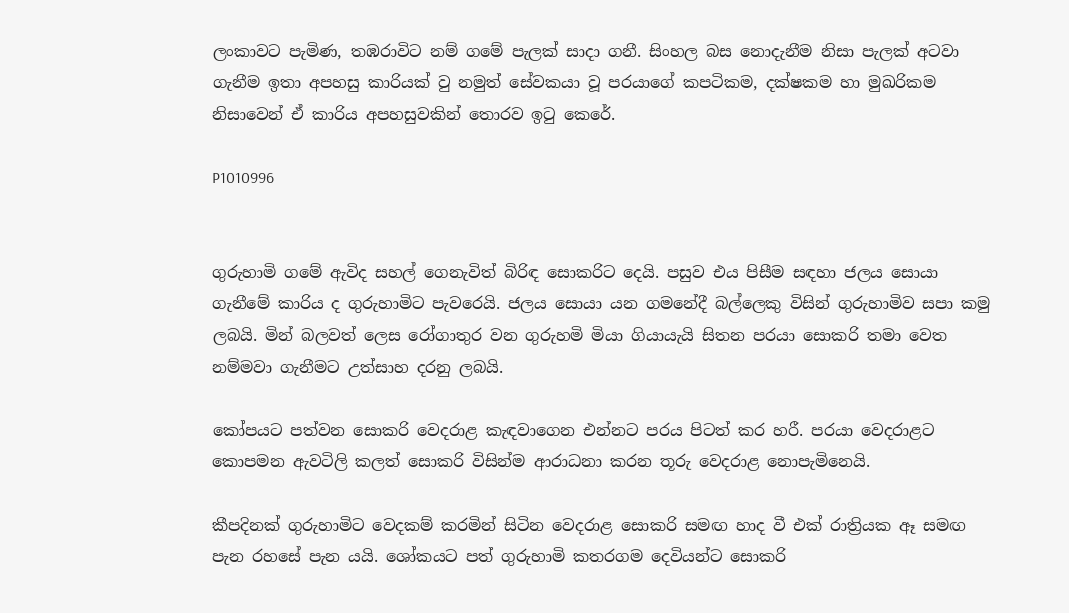ලංකාවට පැමිණ, තඹරාවිට නම් ගමේ පැලක් සාදා ගනී. සිංහල බස නොදැනීම නිසා පැලක් අටවා ගැනීම ඉතා අපහසු කාරියක් වු නමුත් සේවකයා වූ පරයාගේ කපටිකම, දක්ෂකම හා මුඛරිකම නිසාවෙන් ඒ කාරිය අපහසුවකින් තොරව ඉටු කෙරේ.

P1010996


ගුරුහාමි ගමේ ඇවිද සහල් ගෙනැවිත් බිරිඳ සොකරිට දෙයි. පසුව එය පිසීම සඳහා ජලය සොයා ගැනීමේ කාරිය ද ගුරුහාමිට පැවරෙයි. ජලය සොයා යන ගමනේදී බල්ලෙකු විසින් ගුරුහාමිව සපා කමු ලබයි. මින් බලවත් ලෙස රෝගාතුර වන ගුරුහමි මියා ගියායැයි සිතන පරයා සොකරි තමා වෙත නම්මවා ගැනීමට උත්සාහ දරනු ලබයි.

කෝපයට පත්වන සොකරි වෙදරාළ කැඳවාගෙන එන්නට පරය පිටත් කර හරී. පරයා වෙදරාළට කොපමන ඇවටිලි කලත් සොකරි විසින්ම ආරාධනා කරන තූරු වෙදරාළ නොපැමිනෙයි.

කීපදිනක් ගුරුහාමිට වෙදකම් කරමින් සිටින වෙදරාළ සොකරි සමඟ හාද වී එක් රාත්‍රියක ඈ සමඟ පැන රහසේ පැන යයි. ශෝකයට පත් ගුරුහාමි කතරගම දෙවියන්ට සොකරි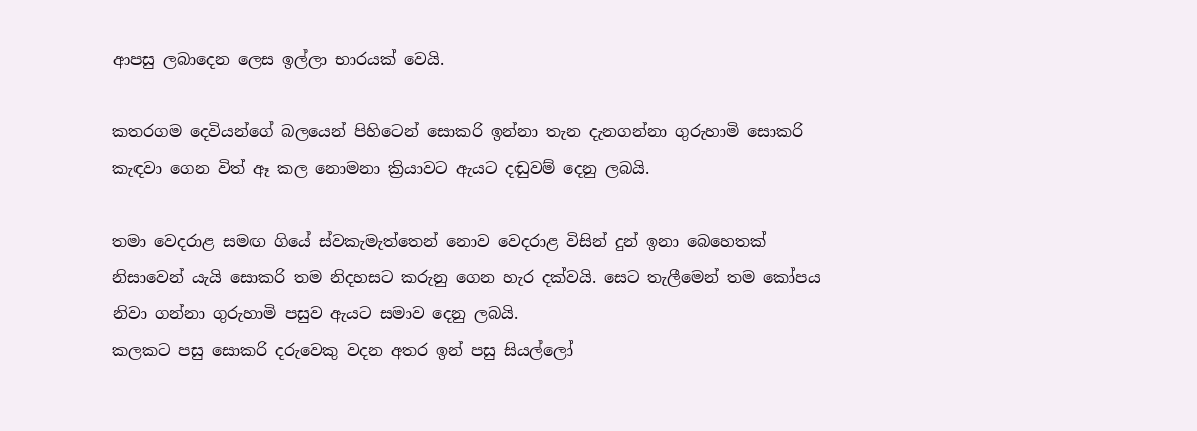ආපසු ලබාදෙන ලෙස ඉල්ලා භාරයක් වෙයි.

කතරගම දෙවියන්ගේ බලයෙන් පිහිටෙන් සොකරි ඉන්නා තැන දැනගන්නා ගුරුහාමි සොකරි කැඳවා ගෙන විත් ඈ කල නොමනා ක්‍රියාවට ඇයට දඬුවම් දෙනු ලබයි.

තමා වෙදරාළ සමඟ ගියේ ස්වකැමැත්තෙන් නොව වෙදරාළ විසින් දුන් ඉනා බෙහෙතක් නිසාවෙන් යැයි සොකරි තම නිදහසට කරුනු ගෙන හැර දක්වයි. සෙට තැලීමෙන් තම කෝපය නිවා ගන්නා ගුරුහාමි පසුව ඇයට සමාව දෙනු ලබයි.
කලකට පසු සොකරි දරුවෙකු වදන අතර ඉන් පසු සියල්ලෝ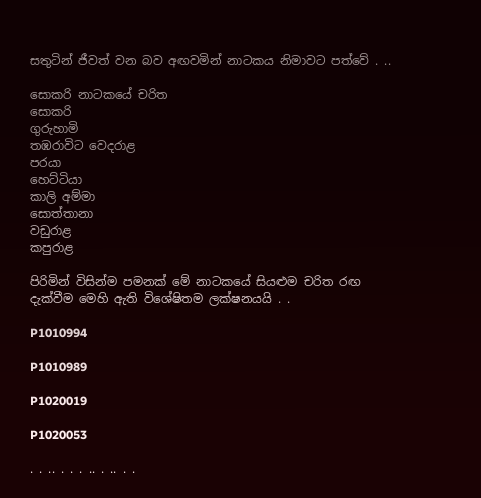සතුටින් ජීවත් වන බව අඟවමින් නාටකය නිමාවට පත්වේ . ..

සොකරි නාටකයේ චරිත
සොකරි
ගුරුහාමි
තඹරාවිට වෙදරාළ
පරයා
හෙට්ටියා
කාලි අම්මා
සොත්තානා
වඩුරාළ
කපුරාළ

පිරිමින් විසින්ම පමනක් මේ නාටකයේ සියළුම චරිත රඟ දැක්වීම මෙහි ඇති විශේෂිතම ලක්ෂනයයි . .

P1010994

P1010989

P1020019

P1020053

. . .. . . . .. . .. . .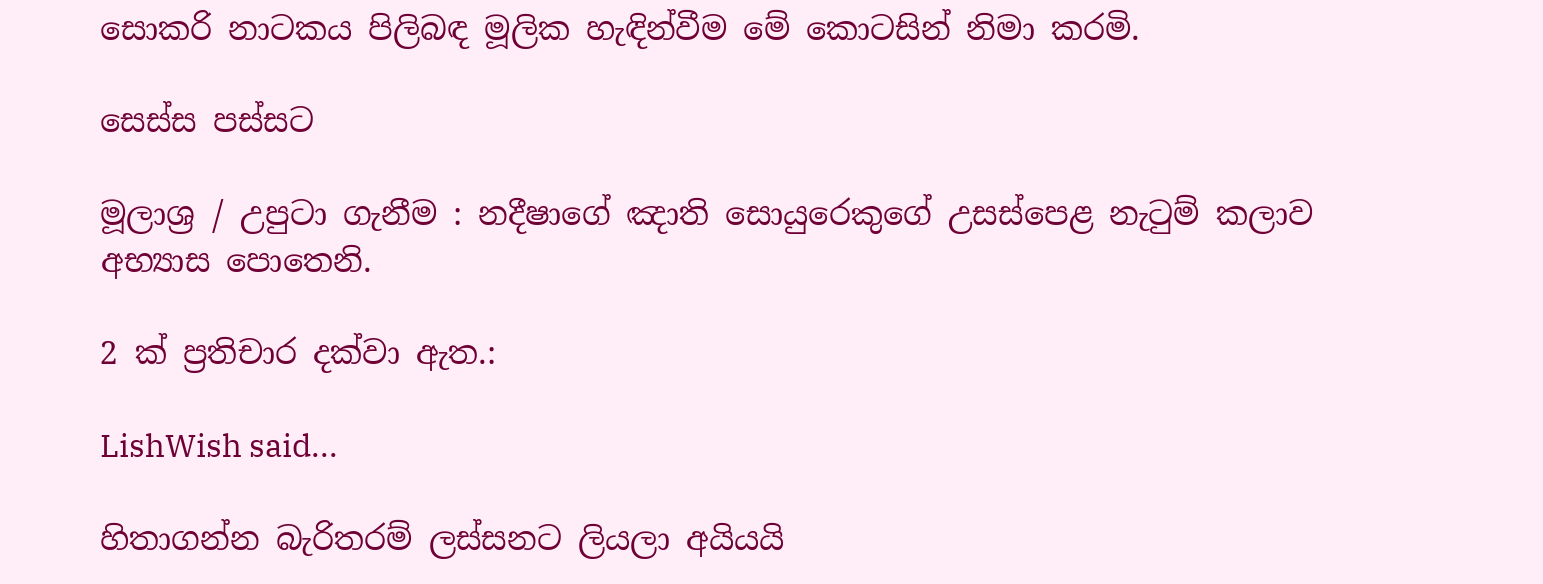සොකරි නාටකය පිලිබඳ මූලික හැඳින්වීම මේ කොටසින් නිමා කරමි.

සෙස්ස පස්සට

මූලාශ්‍ර / උපුටා ගැනීම : නදීෂාගේ ඤාති සොයුරෙකුගේ උසස්පෙළ නැටුම් කලාව අභ්‍යාස පොතෙනි.

2 ක් ප්‍රතිචාර දක්වා ඇත.:

LishWish said...

හිතාගන්න බැරිතරම් ලස්සනට ලියලා අයියයි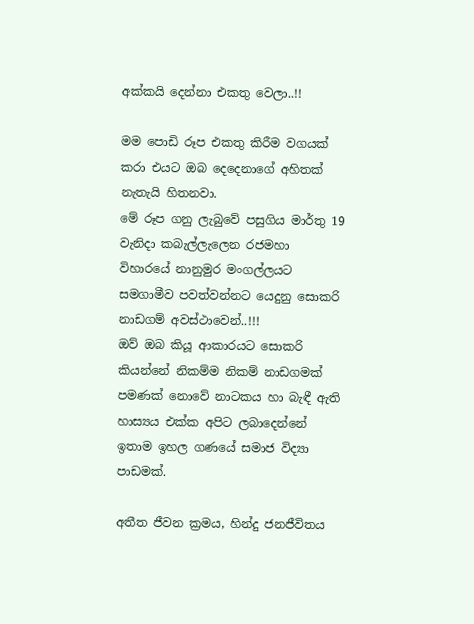අක්කයි දෙන්නා එකතු වෙලා..!!

මම පොඩි රූප එකතු කිරීම වගයක් කරා එයට ඔබ දෙදෙනාගේ අහිතක් නැතැයි හිතනවා.
මේ රූප ගනු ලැබුවේ පසුගිය මාර්තු 19 වැනිදා කබැල්ලැලෙන රජමහා විහාරයේ නානුමුර මංගල්ලයට සමගාමීව පවත්වන්නට යෙදුනු සොකරි නාඩගම් අවස්ථාවෙන්..!!!
ඔව් ඔබ කියූ ආකාරයට සොකරි කියන්නේ නිකම්ම නිකම් නාඩගමක් පමණක් නොවේ නාටකය හා බැඳී ඇති හාස්‍යය එක්ක අපිට ලබාදෙන්නේ ඉතාම ඉහල ගණයේ සමාජ විද්‍යා පාඩමක්.

අතීත ජීවන ක්‍රමය, හින්දු ජනජීවිතය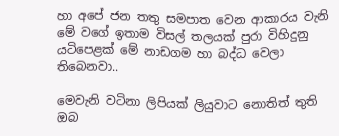හා අපේ ජන තතු සමපාත වෙන ආකාරය වැනි මේ වගේ ඉතාම විසල් තලයක් පුරා විහිදුනු යටිපෙළක් මේ නාඩගම හා බද්ධ වෙලා තිබෙනවා..

මෙවැනි වටිනා ලිපියක් ලියුවාට නොතිත් තුති ඔබ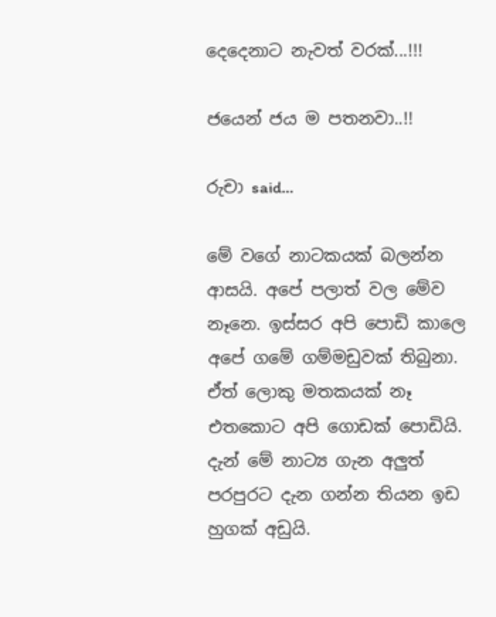දෙදෙනාට නැවත් වරක්...!!!

ජයෙන් ජය ම පතනවා..!!

රුචා said...

මේ වගේ නාටකයක් බලන්න ආසයි. අපේ පලාත් වල මේව නෑනෙ. ඉස්සර අපි පොඩි කාලෙ අපේ ගමේ ගම්මඩුවක් තිබුනා. ඒත් ලොකු මතකයක් නෑ එතකොට අපි ගොඩක් පොඩියි. දැන් මේ නාට්‍ය ගැන අලුත් පරපුරට දැන ගන්න තියන ඉඩ හුගක් අඩුයි.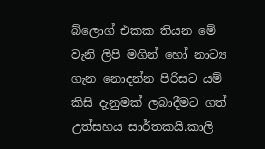බ්ලොග් එකක තියන මේ වැනි ලිපි මගින් හෝ නාට්‍ය ගැන නොදන්න පිරිසට යම් කිසි දැනුමක් ලබාදීමට ගත් උත්සහය සාර්තකයි.කාලි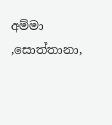අම්මා ,සොත්තානා,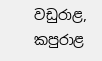වඩුරාළ, කපුරාළ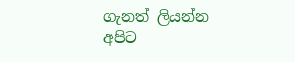ගැනත් ලියන්න අපිට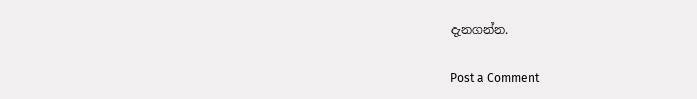දැනගන්න.

Post a Comment